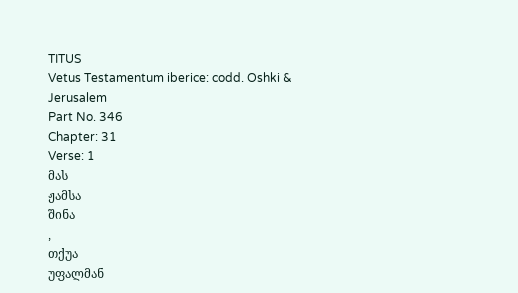TITUS
Vetus Testamentum iberice: codd. Oshki & Jerusalem
Part No. 346
Chapter: 31
Verse: 1
მას
ჟამსა
შინა
,
თქუა
უფალმან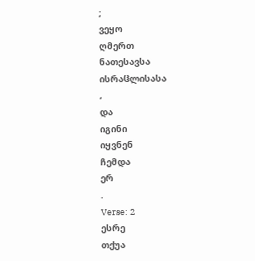;
ვეყო
ღმერთ
ნათესავსა
ისრაჱლისასა
,
და
იგინი
იყვნენ
ჩემდა
ერ
.
Verse: 2
ესრე
თქუა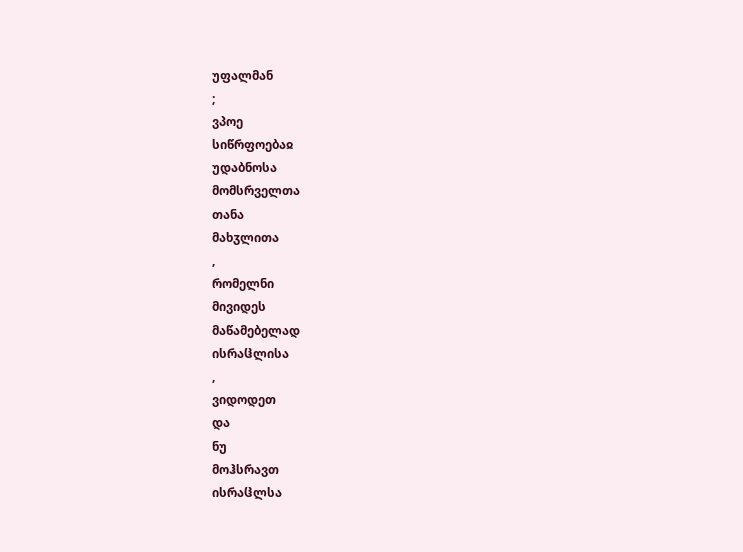უფალმან
;
ვპოე
სიწრფოებაჲ
უდაბნოსა
მომსრველთა
თანა
მახჳლითა
,
რომელნი
მივიდეს
მაწამებელად
ისრაჱლისა
,
ვიდოდეთ
და
ნუ
მოჰსრავთ
ისრაჱლსა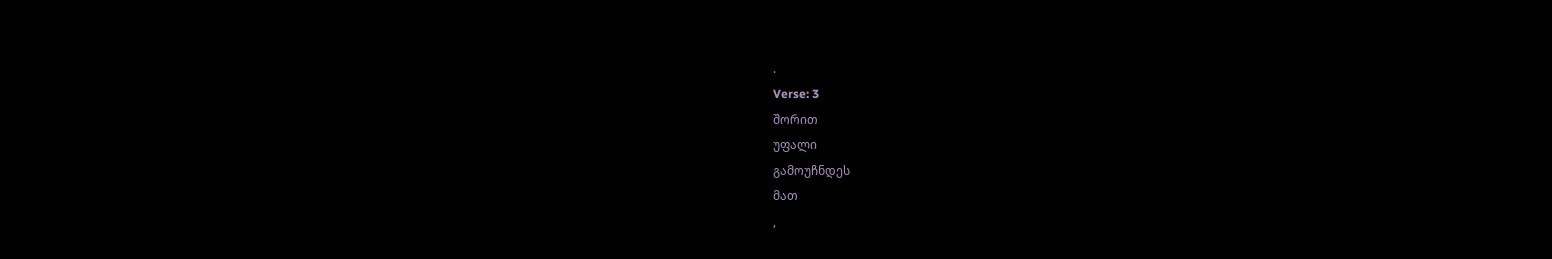.
Verse: 3
შორით
უფალი
გამოუჩნდეს
მათ
,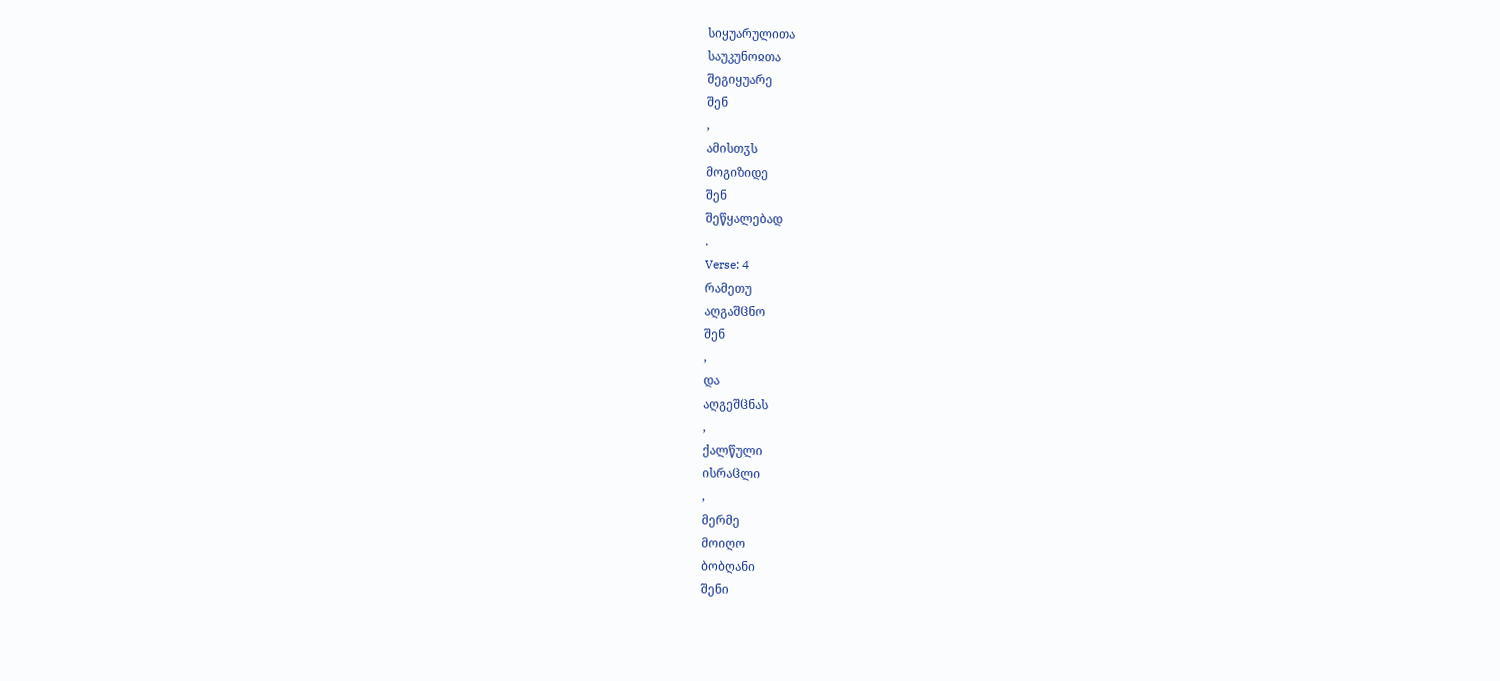სიყუარულითა
საუკუნოჲთა
შეგიყუარე
შენ
,
ამისთჳს
მოგიზიდე
შენ
შეწყალებად
.
Verse: 4
რამეთუ
აღგაშჱნო
შენ
,
და
აღგეშჱნას
,
ქალწული
ისრაჱლი
,
მერმე
მოიღო
ბობღანი
შენი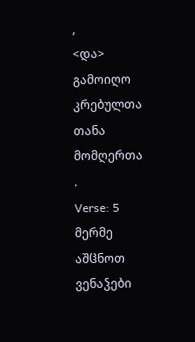,
<და>
გამოიღო
კრებულთა
თანა
მომღერთა
.
Verse: 5
მერმე
აშჱნოთ
ვენაჴები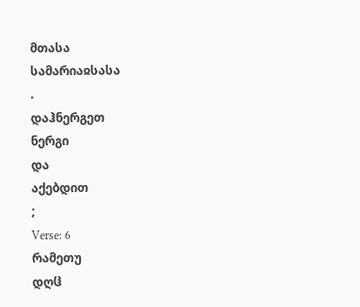მთასა
სამარიაჲსასა
.
დაჰნერგეთ
ნერგი
და
აქებდით
;
Verse: 6
რამეთუ
დღჱ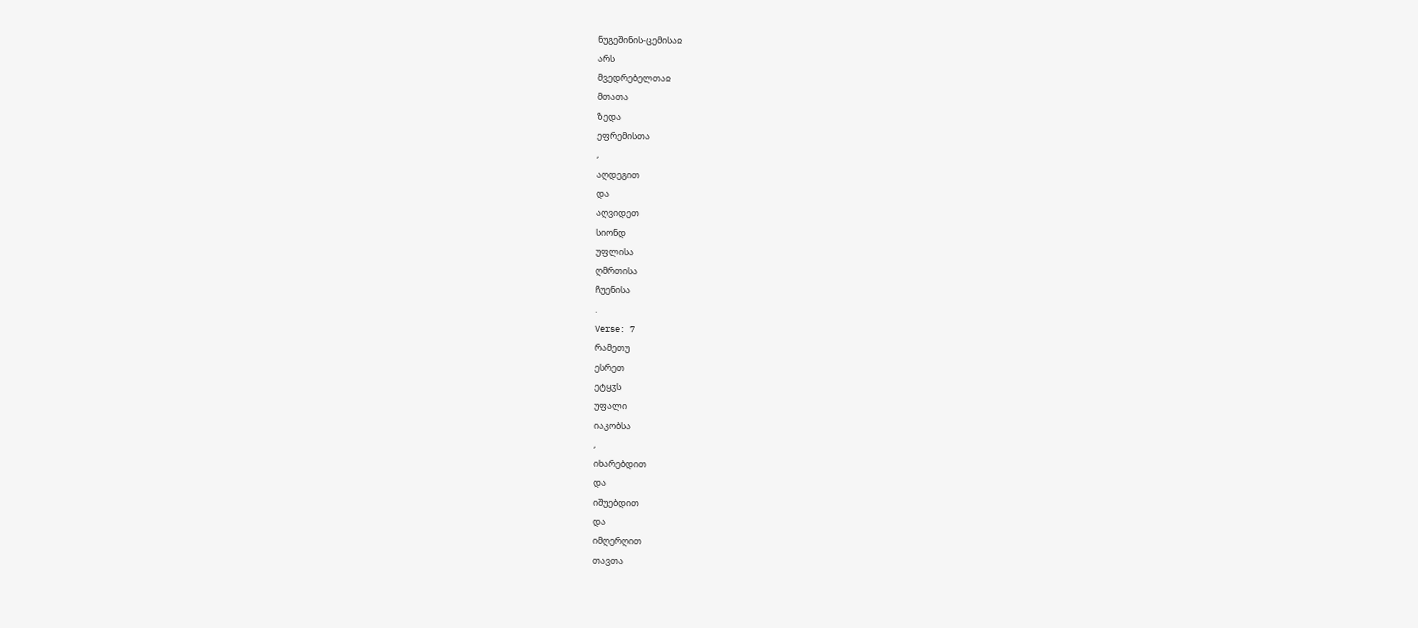ნუგეშინის-ცემისაჲ
არს
მვედრებელთაჲ
მთათა
ზედა
ეფრემისთა
,
აღდეგით
და
აღვიდეთ
სიონდ
უფლისა
ღმრთისა
ჩუენისა
.
Verse: 7
რამეთუ
ესრეთ
ეტყჳს
უფალი
იაკობსა
,
იხარებდით
და
იშუებდით
და
იმღერღით
თავთა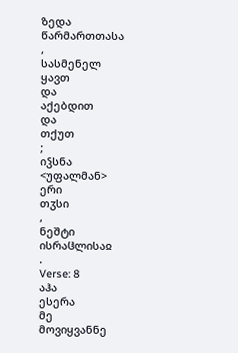ზედა
წარმართთასა
,
სასმენელ
ყავთ
და
აქებდით
და
თქუთ
;
იჴსნა
<უფალმან>
ერი
თჳსი
,
ნეშტი
ისრაჱლისაჲ
.
Verse: 8
აჰა
ესერა
მე
მოვიყვანნე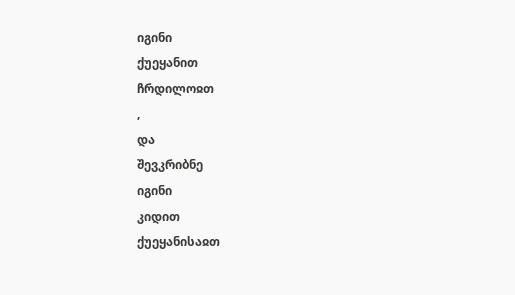იგინი
ქუეყანით
ჩრდილოჲთ
,
და
შევკრიბნე
იგინი
კიდით
ქუეყანისაჲთ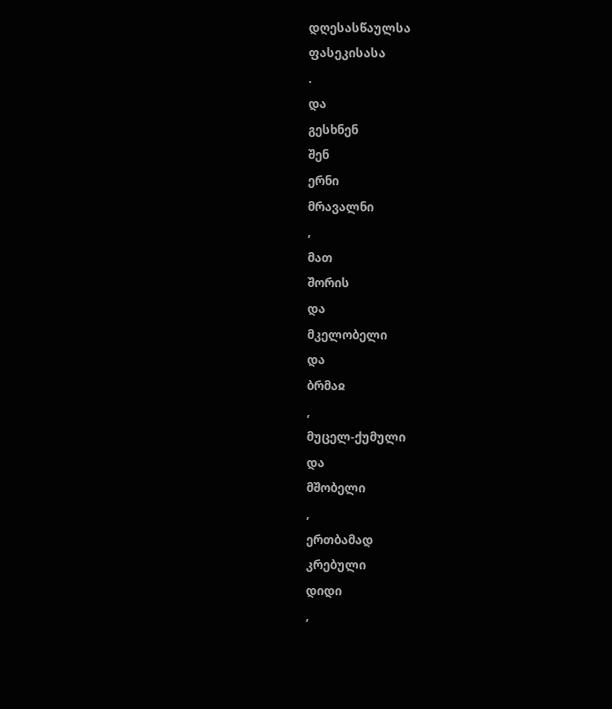დღესასწაულსა
ფასეკისასა
.
და
გესხნენ
შენ
ერნი
მრავალნი
,
მათ
შორის
და
მკელობელი
და
ბრმაჲ
,
მუცელ-ქუმული
და
მშობელი
,
ერთბამად
კრებული
დიდი
,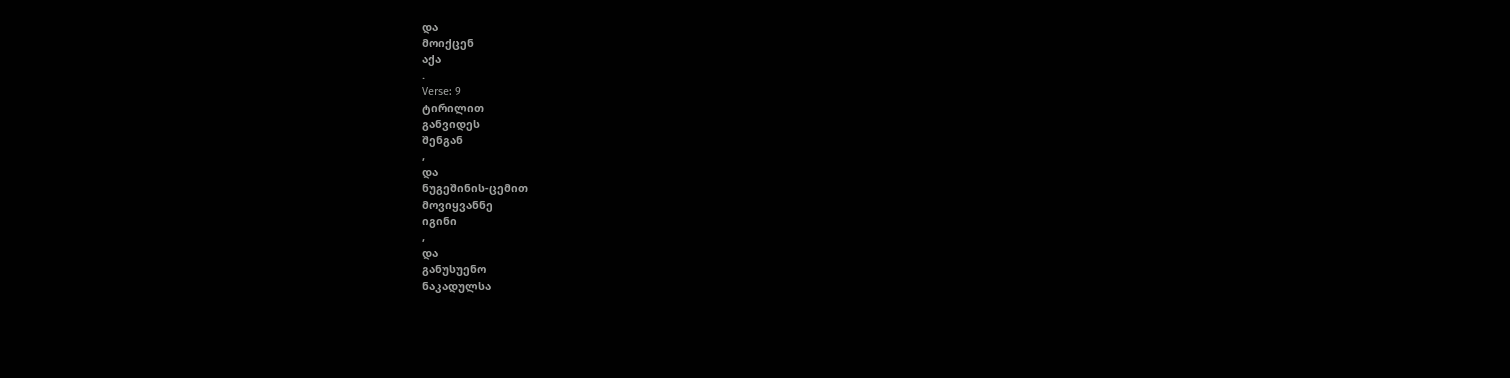და
მოიქცენ
აქა
.
Verse: 9
ტირილით
განვიდეს
შენგან
,
და
ნუგეშინის-ცემით
მოვიყვანნე
იგინი
,
და
განუსუენო
ნაკადულსა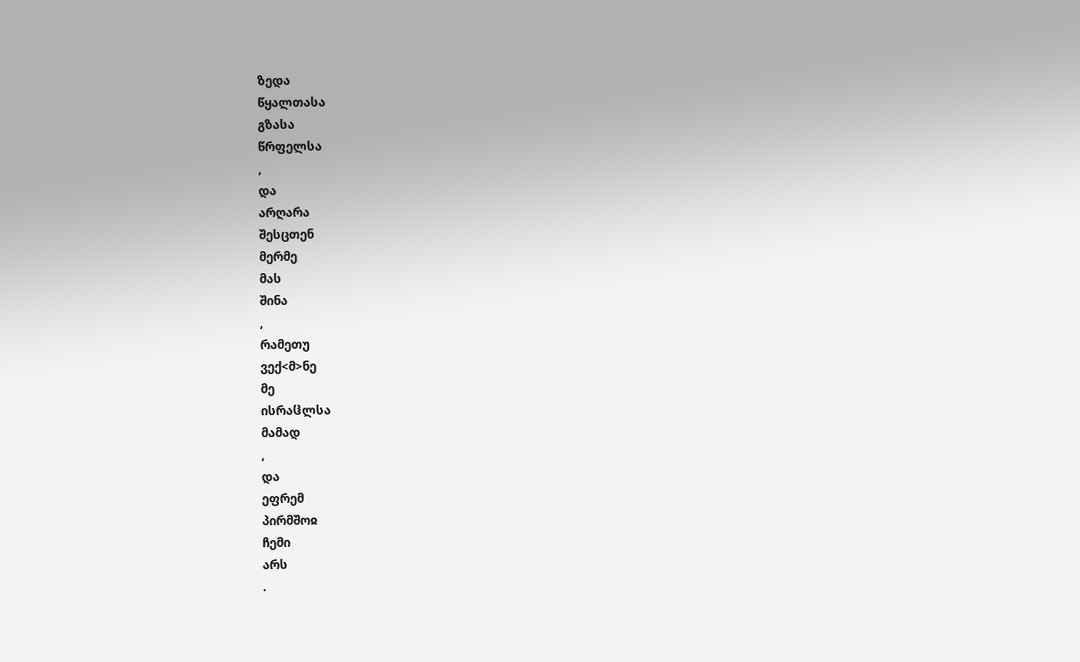ზედა
წყალთასა
გზასა
წრფელსა
,
და
არღარა
შესცთენ
მერმე
მას
შინა
,
რამეთუ
ვექ<მ>ნე
მე
ისრაჱლსა
მამად
,
და
ეფრემ
პირმშოჲ
ჩემი
არს
.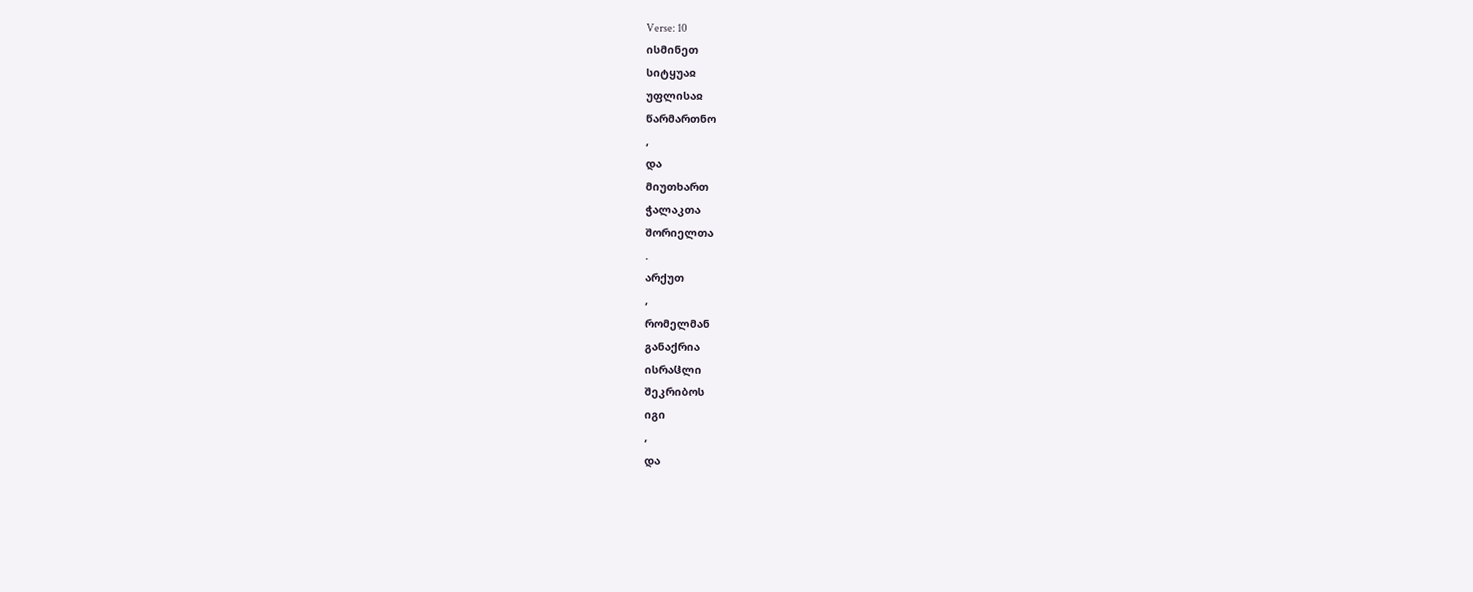Verse: 10
ისმინეთ
სიტყუაჲ
უფლისაჲ
წარმართნო
,
და
მიუთხართ
ჭალაკთა
შორიელთა
.
არქუთ
,
რომელმან
განაქრია
ისრაჱლი
შეკრიბოს
იგი
,
და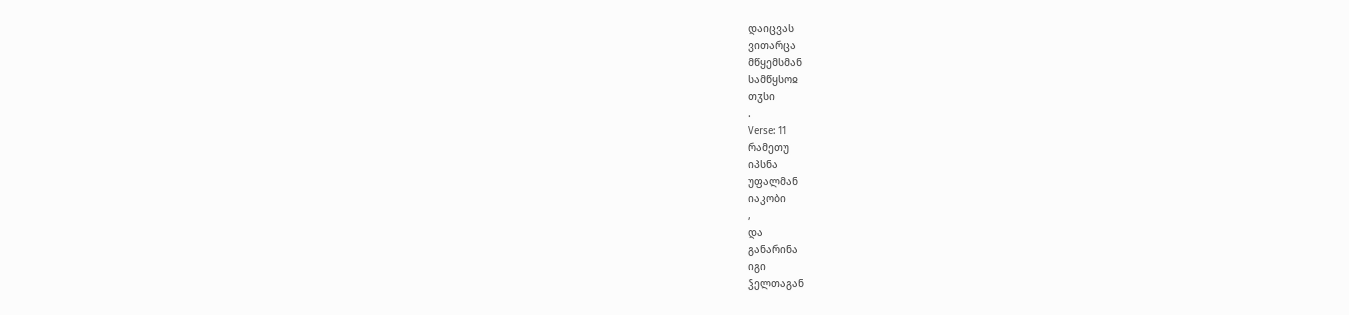დაიცვას
ვითარცა
მწყემსმან
სამწყსოჲ
თჳსი
.
Verse: 11
რამეთუ
იპსნა
უფალმან
იაკობი
,
და
განარინა
იგი
ჴელთაგან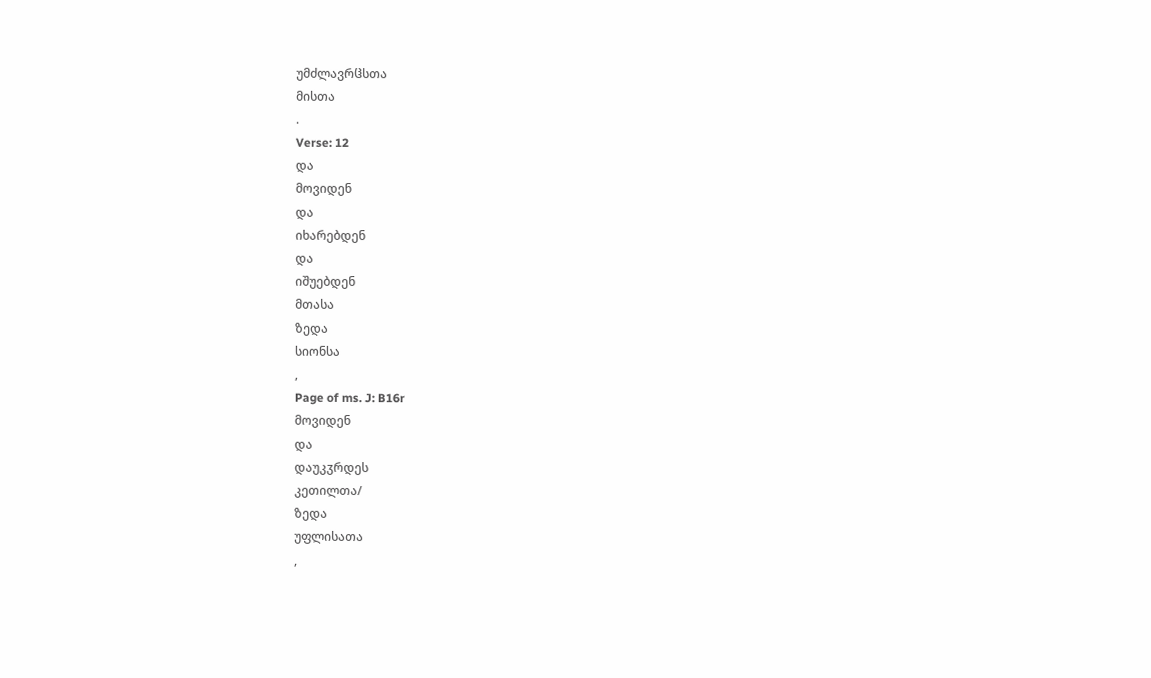უმძლავრჱსთა
მისთა
.
Verse: 12
და
მოვიდენ
და
იხარებდენ
და
იშუებდენ
მთასა
ზედა
სიონსა
,
Page of ms. J: B16r
მოვიდენ
და
დაუკჳრდეს
კეთილთა/
ზედა
უფლისათა
,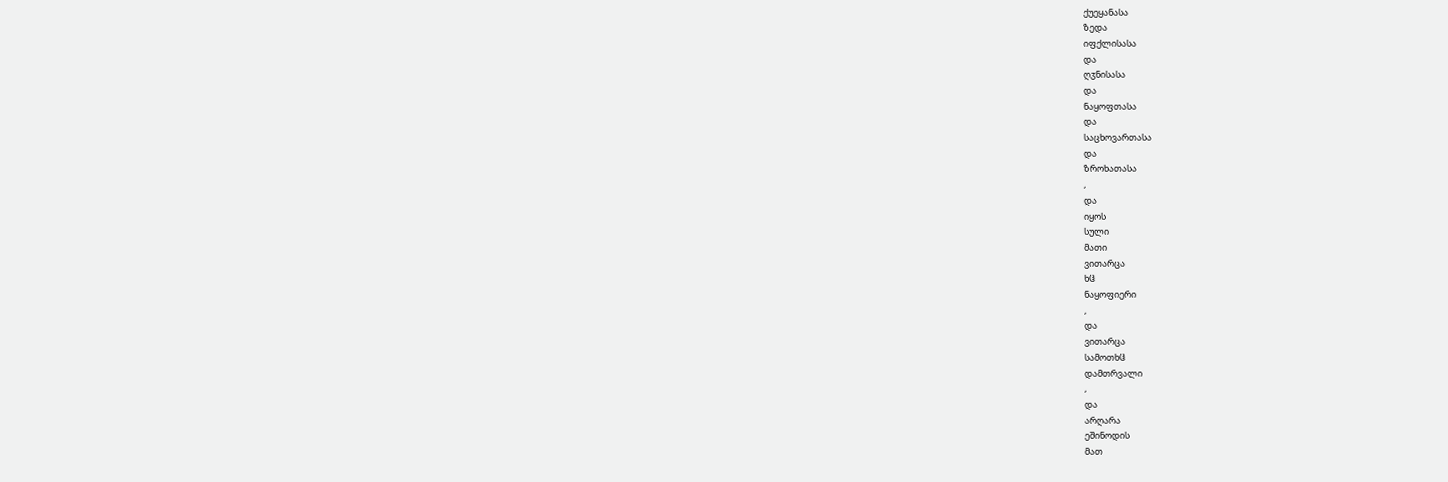ქუეყანასა
ზედა
იფქლისასა
და
ღჳნისასა
და
ნაყოფთასა
და
საცხოვართასა
და
ზროხათასა
,
და
იყოს
სული
მათი
ვითარცა
ხჱ
ნაყოფიერი
,
და
ვითარცა
სამოთხჱ
დამთრვალი
,
და
არღარა
ეშინოდის
მათ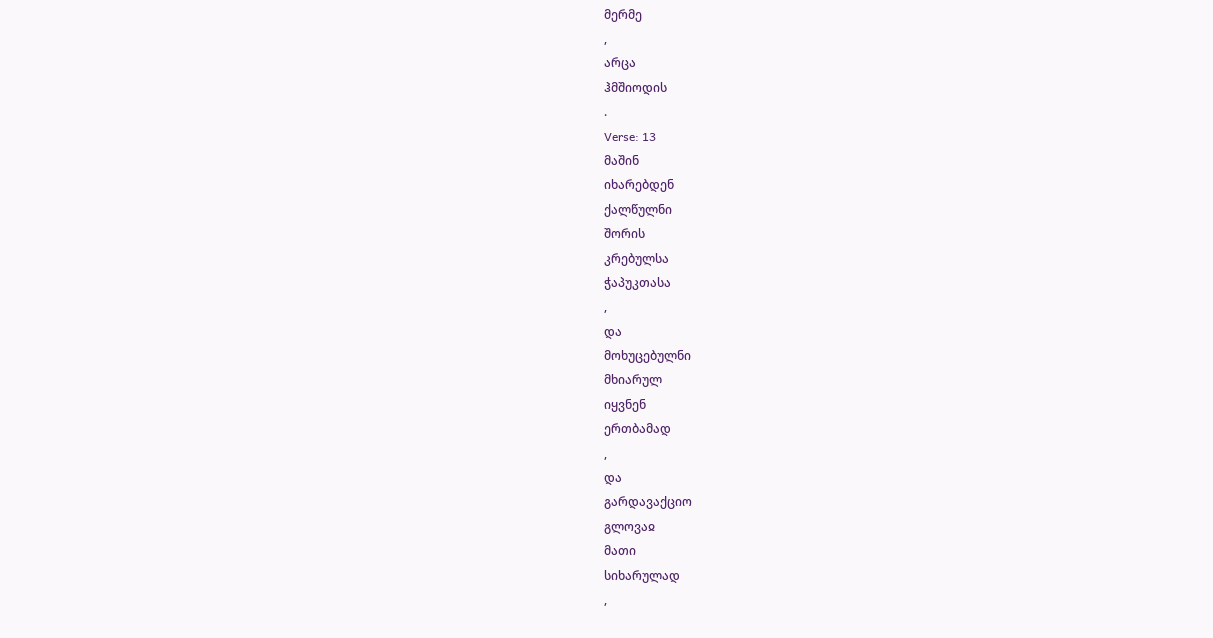მერმე
,
არცა
ჰმშიოდის
.
Verse: 13
მაშინ
იხარებდენ
ქალწულნი
შორის
კრებულსა
ჭაპუკთასა
,
და
მოხუცებულნი
მხიარულ
იყვნენ
ერთბამად
,
და
გარდავაქციო
გლოვაჲ
მათი
სიხარულად
,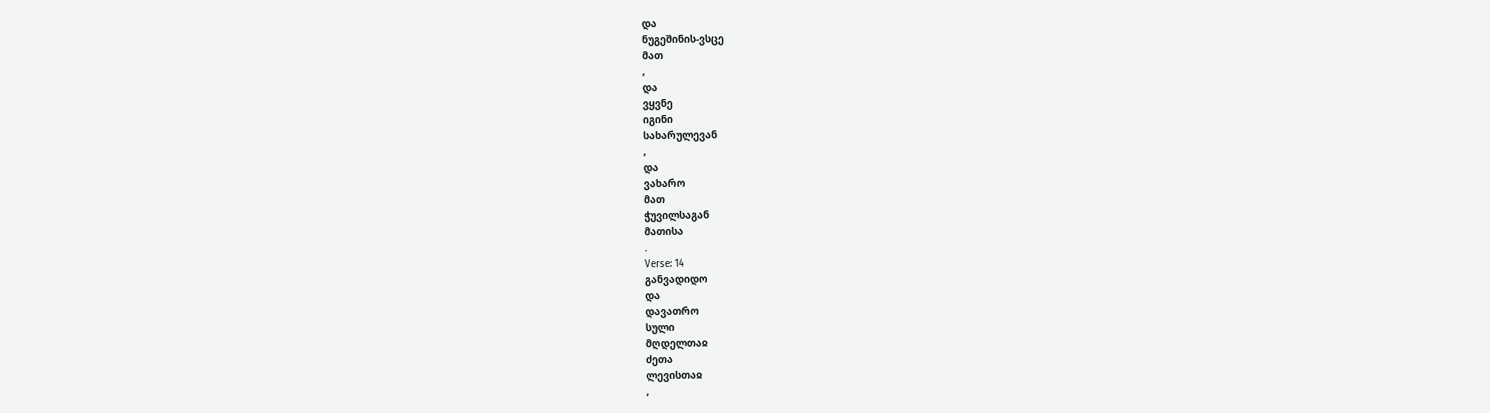და
ნუგეშინის-ვსცე
მათ
,
და
ვყვნე
იგინი
სახარულევან
,
და
ვახარო
მათ
ჭუვილსაგან
მათისა
.
Verse: 14
განვადიდო
და
დავათრო
სული
მღდელთაჲ
ძეთა
ლევისთაჲ
,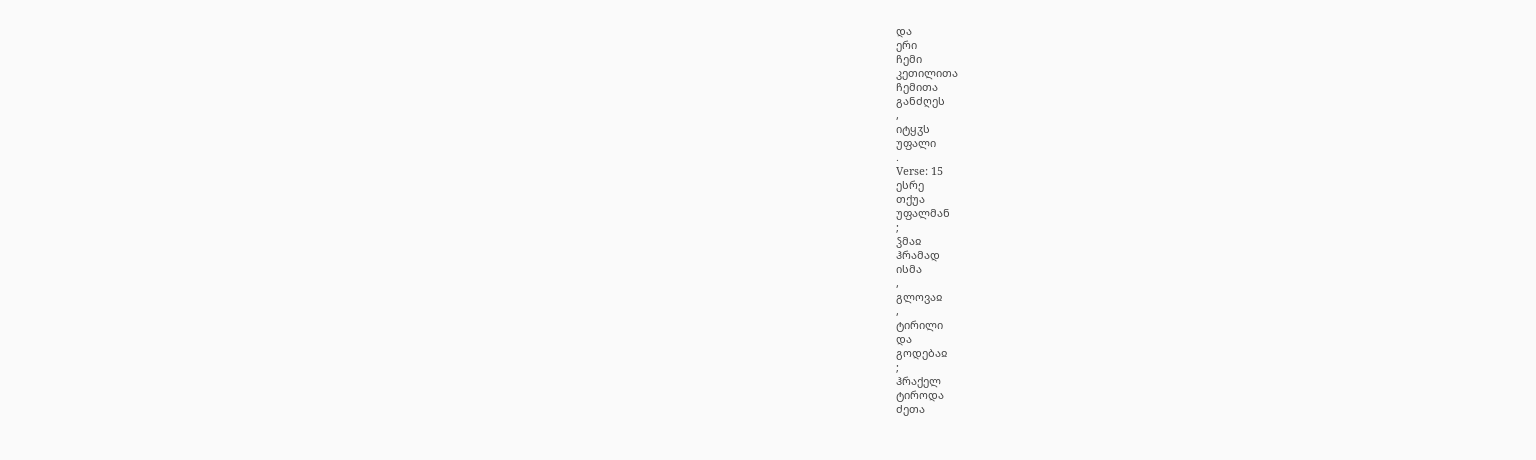და
ერი
ჩემი
კეთილითა
ჩემითა
განძღეს
,
იტყჳს
უფალი
.
Verse: 15
ესრე
თქუა
უფალმან
;
ჴმაჲ
ჰრამად
ისმა
,
გლოვაჲ
,
ტირილი
და
გოდებაჲ
;
ჰრაქელ
ტიროდა
ძეთა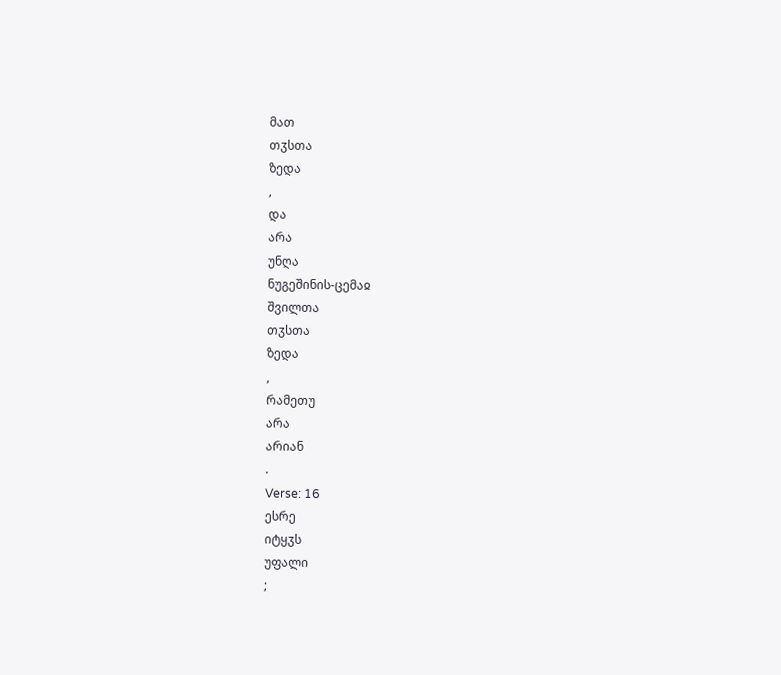მათ
თჳსთა
ზედა
,
და
არა
უნღა
ნუგეშინის-ცემაჲ
შვილთა
თჳსთა
ზედა
,
რამეთუ
არა
არიან
.
Verse: 16
ესრე
იტყჳს
უფალი
;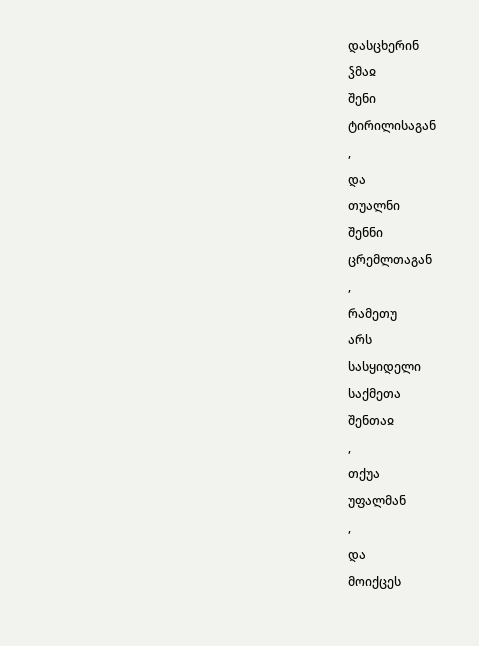დასცხერინ
ჴმაჲ
შენი
ტირილისაგან
,
და
თუალნი
შენნი
ცრემლთაგან
,
რამეთუ
არს
სასყიდელი
საქმეთა
შენთაჲ
,
თქუა
უფალმან
,
და
მოიქცეს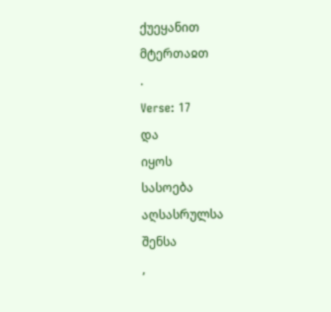ქუეყანით
მტერთაჲთ
.
Verse: 17
და
იყოს
სასოება
აღსასრულსა
შენსა
,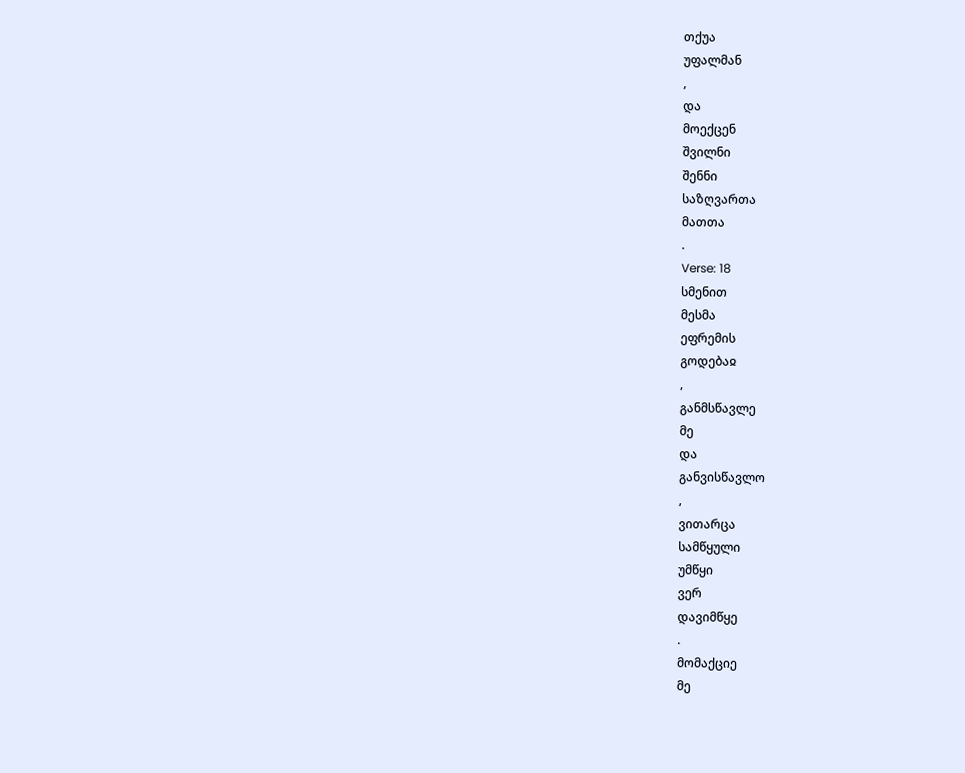თქუა
უფალმან
,
და
მოექცენ
შვილნი
შენნი
საზღვართა
მათთა
.
Verse: 18
სმენით
მესმა
ეფრემის
გოდებაჲ
,
განმსწავლე
მე
და
განვისწავლო
,
ვითარცა
სამწყული
უმწყი
ვერ
დავიმწყე
.
მომაქციე
მე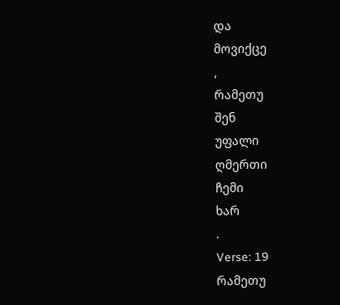და
მოვიქცე
,
რამეთუ
შენ
უფალი
ღმერთი
ჩემი
ხარ
.
Verse: 19
რამეთუ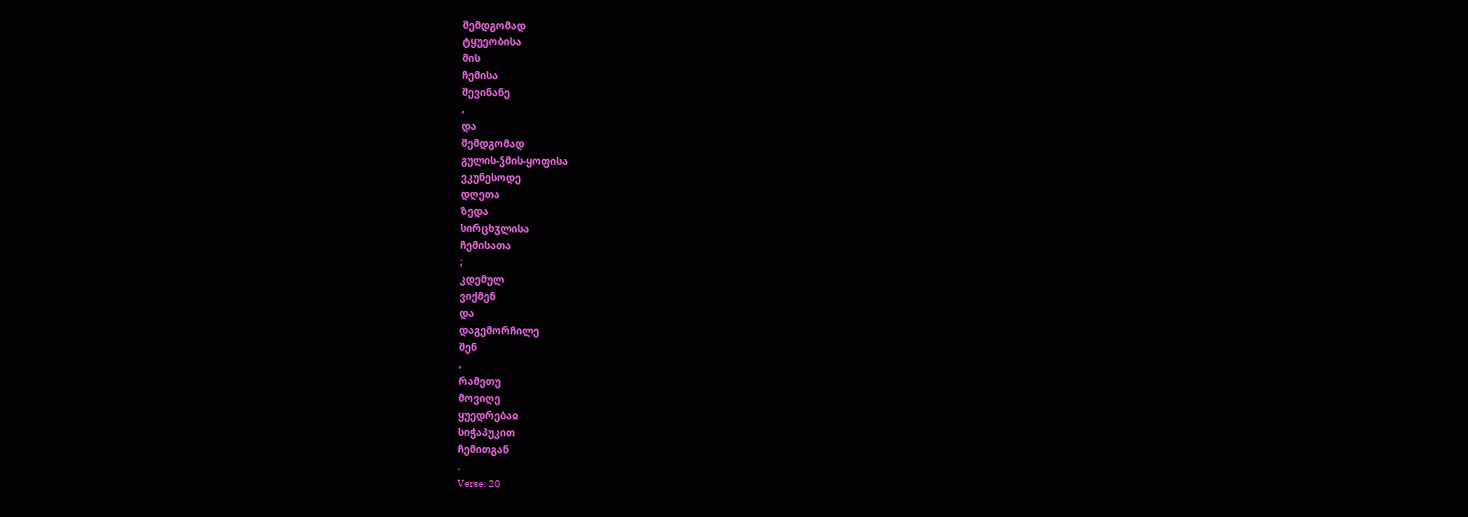შემდგომად
ტყუეობისა
მის
ჩემისა
შევინანე
,
და
შემდგომად
გულის-ჴმის-ყოფისა
ვკუნესოდე
დღეთა
ზედა
სირცხჳლისა
ჩემისათა
;
კდემულ
ვიქმენ
და
დაგემორჩილე
შენ
,
რამეთუ
მოვიღე
ყუედრებაჲ
სიჭაპუკით
ჩემითგან
.
Verse: 20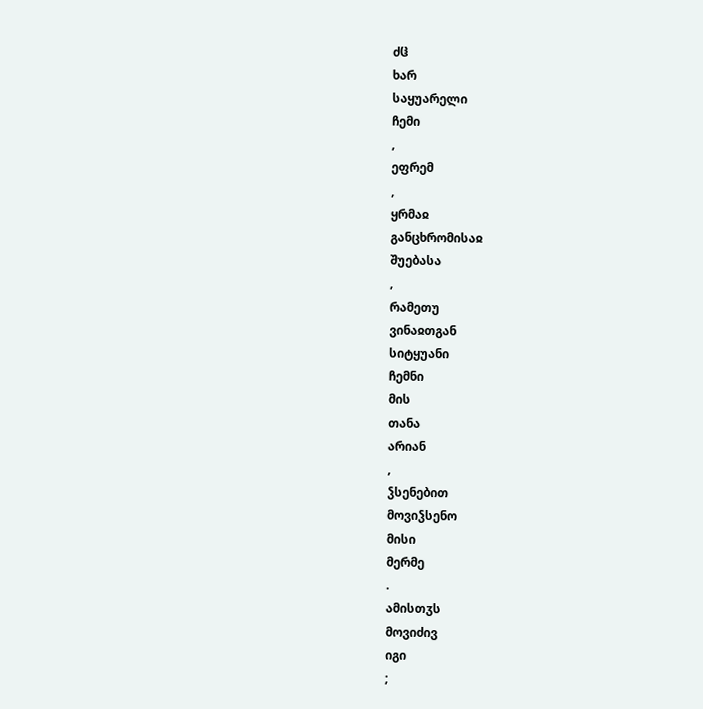ძჱ
ხარ
საყუარელი
ჩემი
,
ეფრემ
,
ყრმაჲ
განცხრომისაჲ
შუებასა
,
რამეთუ
ვინაჲთგან
სიტყუანი
ჩემნი
მის
თანა
არიან
,
ჴსენებით
მოვიჴსენო
მისი
მერმე
.
ამისთჳს
მოვიძივ
იგი
;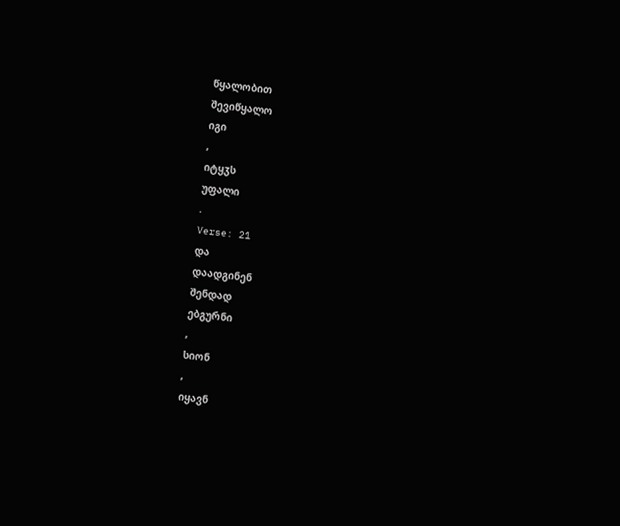წყალობით
შევიწყალო
იგი
,
იტყჳს
უფალი
.
Verse: 21
და
დაადგინენ
შენდად
ებგურნი
,
სიონ
,
იყავნ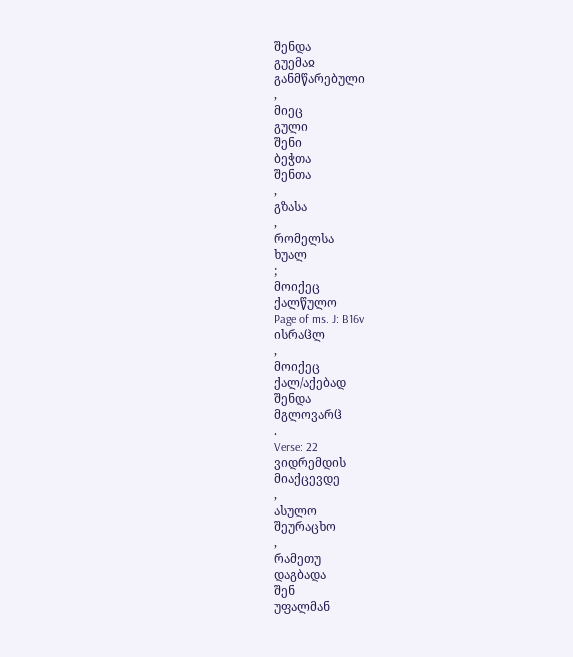შენდა
გუემაჲ
განმწარებული
,
მიეც
გული
შენი
ბეჭთა
შენთა
,
გზასა
,
რომელსა
ხუალ
;
მოიქეც
ქალწულო
Page of ms. J: B16v
ისრაჱლ
,
მოიქეც
ქალ/აქებად
შენდა
მგლოვარჱ
.
Verse: 22
ვიდრემდის
მიაქცევდე
,
ასულო
შეურაცხო
,
რამეთუ
დაგბადა
შენ
უფალმან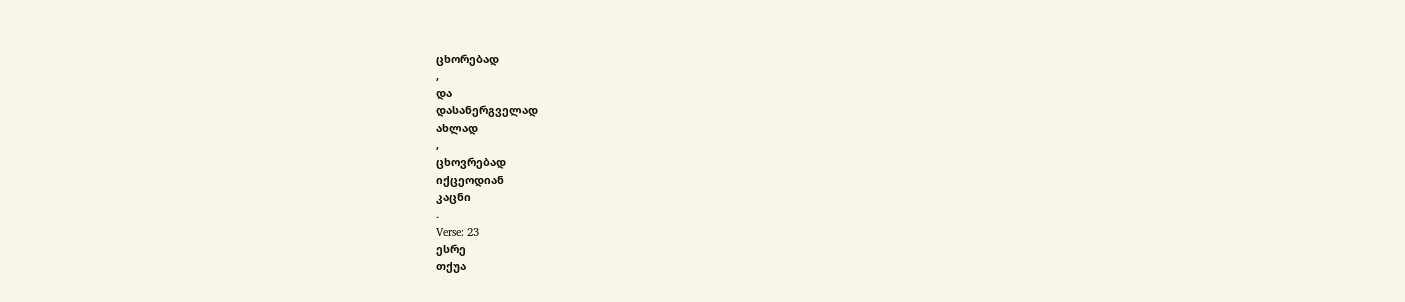ცხორებად
,
და
დასანერგველად
ახლად
,
ცხოვრებად
იქცეოდიან
კაცნი
.
Verse: 23
ესრე
თქუა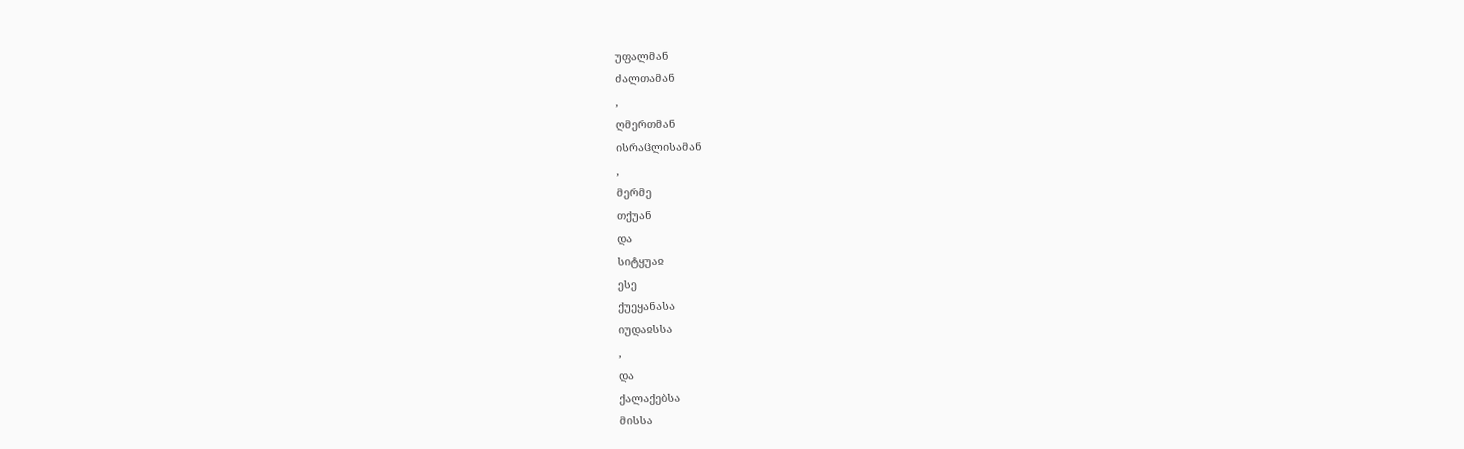უფალმან
ძალთამან
,
ღმერთმან
ისრაჱლისამან
,
მერმე
თქუან
და
სიტყუაჲ
ესე
ქუეყანასა
იუდაჲსსა
,
და
ქალაქებსა
მისსა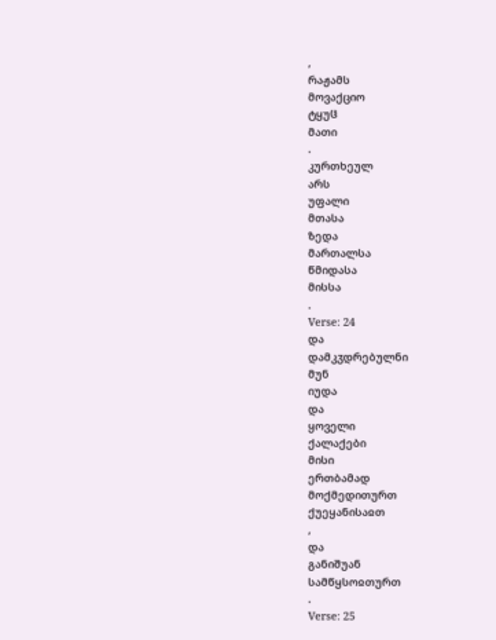,
რაჟამს
მოვაქციო
ტყუჱ
მათი
.
კურთხეულ
არს
უფალი
მთასა
ზედა
მართალსა
წმიდასა
მისსა
.
Verse: 24
და
დამკჳდრებულნი
მუნ
იუდა
და
ყოველი
ქალაქები
მისი
ერთბამად
მოქმედითურთ
ქუეყანისაჲთ
,
და
განიშუან
სამწყსოჲთურთ
.
Verse: 25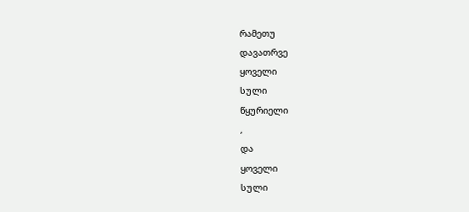რამეთუ
დავათრვე
ყოველი
სული
წყურიელი
,
და
ყოველი
სული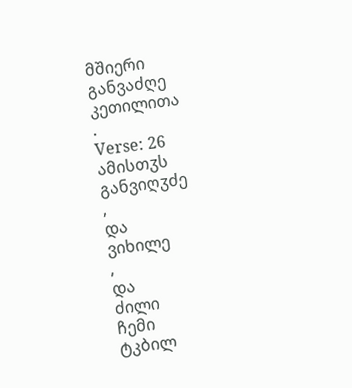მშიერი
განვაძღე
კეთილითა
.
Verse: 26
ამისთჳს
განვიღჳძე
,
და
ვიხილე
,
და
ძილი
ჩემი
ტკბილ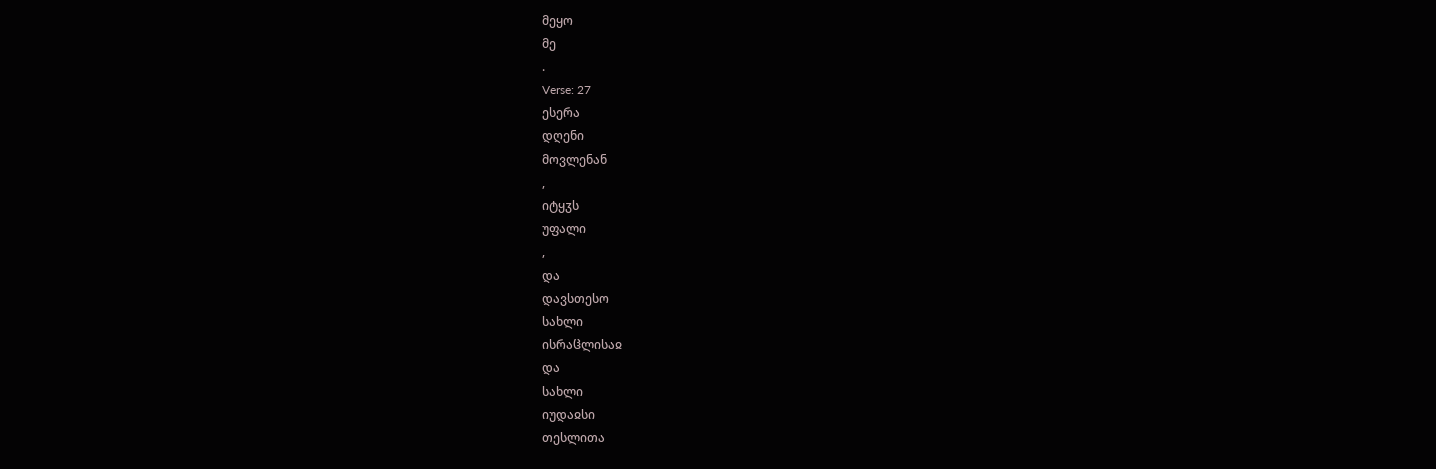მეყო
მე
.
Verse: 27
ესერა
დღენი
მოვლენან
,
იტყჳს
უფალი
,
და
დავსთესო
სახლი
ისრაჱლისაჲ
და
სახლი
იუდაჲსი
თესლითა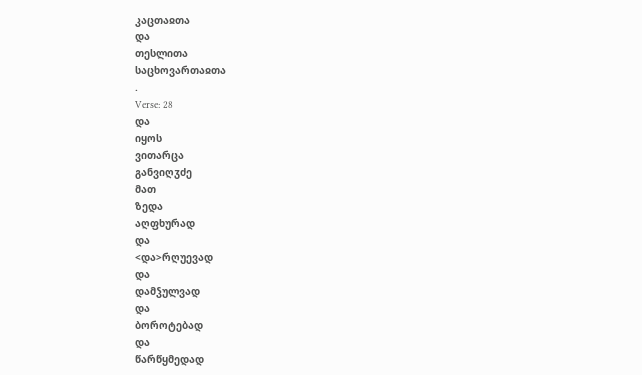კაცთაჲთა
და
თესლითა
საცხოვართაჲთა
.
Verse: 28
და
იყოს
ვითარცა
განვიღჳძე
მათ
ზედა
აღფხურად
და
<და>რღუევად
და
დამჴულვად
და
ბოროტებად
და
წარწყმედად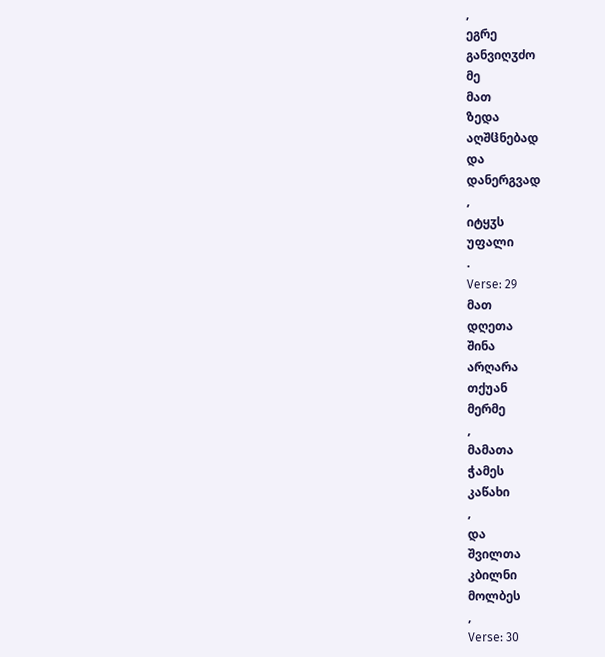,
ეგრე
განვიღჳძო
მე
მათ
ზედა
აღშჱნებად
და
დანერგვად
,
იტყჳს
უფალი
.
Verse: 29
მათ
დღეთა
შინა
არღარა
თქუან
მერმე
,
მამათა
ჭამეს
კაწახი
,
და
შვილთა
კბილნი
მოლბეს
,
Verse: 30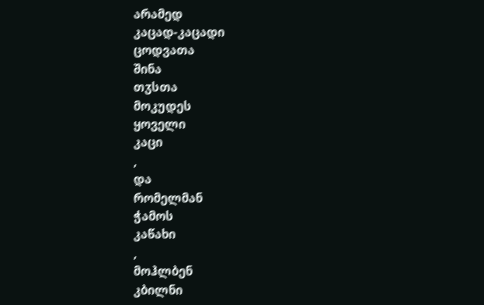არამედ
კაცად-კაცადი
ცოდვათა
შინა
თჳსთა
მოკუდეს
ყოველი
კაცი
,
და
რომელმან
ჭამოს
კაწახი
,
მოჰლბენ
კბილნი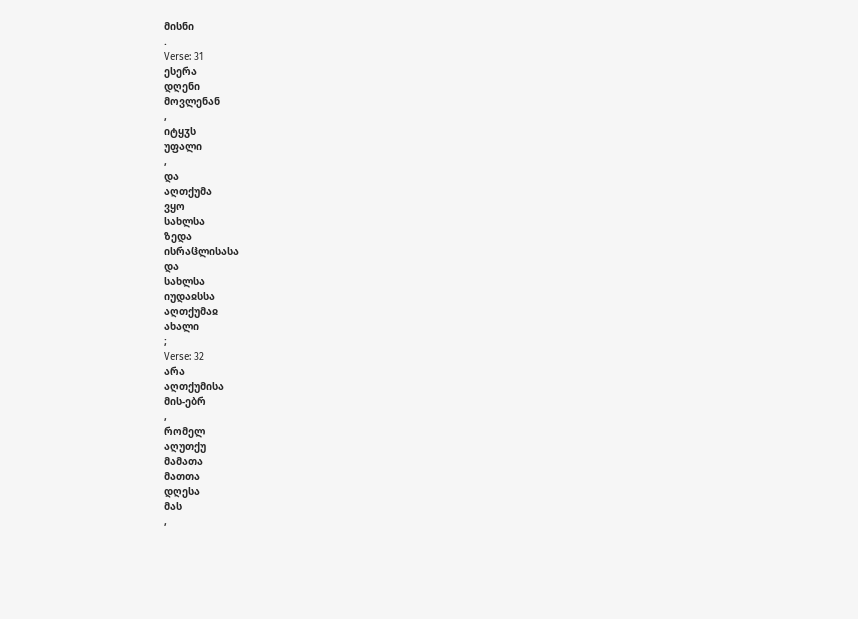მისნი
.
Verse: 31
ესერა
დღენი
მოვლენან
,
იტყჳს
უფალი
,
და
აღთქუმა
ვყო
სახლსა
ზედა
ისრაჱლისასა
და
სახლსა
იუდაჲსსა
აღთქუმაჲ
ახალი
;
Verse: 32
არა
აღთქუმისა
მის-ებრ
,
რომელ
აღუთქუ
მამათა
მათთა
დღესა
მას
,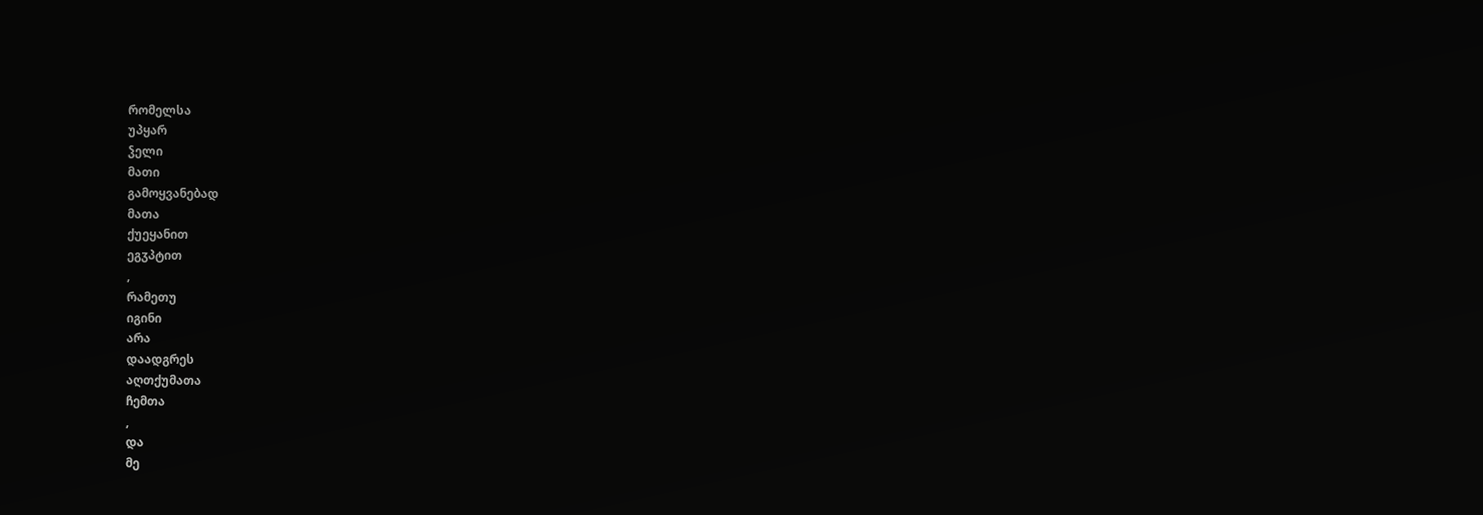რომელსა
უპყარ
ჴელი
მათი
გამოყვანებად
მათა
ქუეყანით
ეგჳპტით
,
რამეთუ
იგინი
არა
დაადგრეს
აღთქუმათა
ჩემთა
,
და
მე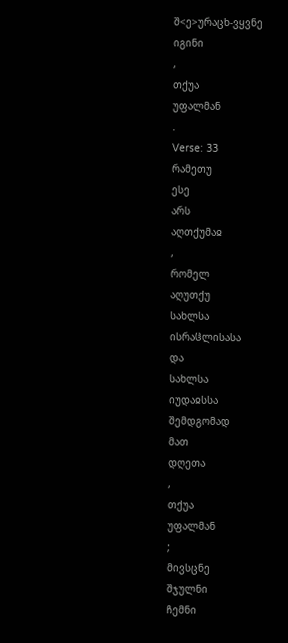შ<ე>ურაცხ-ვყვნე
იგინი
,
თქუა
უფალმან
.
Verse: 33
რამეთუ
ესე
არს
აღთქუმაჲ
,
რომელ
აღუთქუ
სახლსა
ისრაჱლისასა
და
სახლსა
იუდაჲსსა
შემდგომად
მათ
დღეთა
,
თქუა
უფალმან
;
მივსცნე
შჯულნი
ჩემნი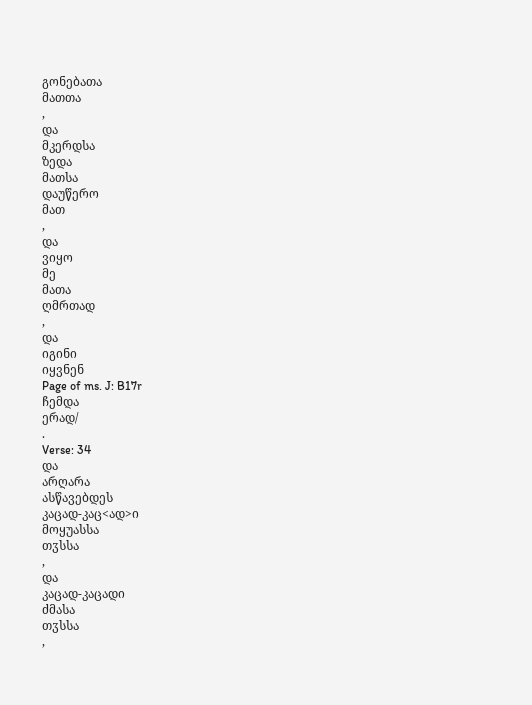გონებათა
მათთა
,
და
მკერდსა
ზედა
მათსა
დაუწერო
მათ
,
და
ვიყო
მე
მათა
ღმრთად
,
და
იგინი
იყვნენ
Page of ms. J: B17r
ჩემდა
ერად/
.
Verse: 34
და
არღარა
ასწავებდეს
კაცად-კაც<ად>ი
მოყუასსა
თჳსსა
,
და
კაცად-კაცადი
ძმასა
თჳსსა
,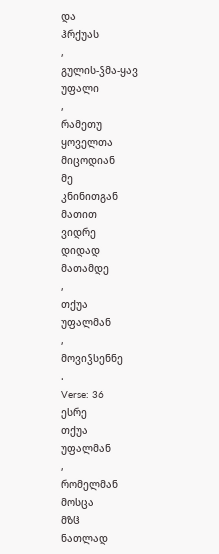და
ჰრქუას
,
გულის-ჴმა-ყავ
უფალი
,
რამეთუ
ყოველთა
მიცოდიან
მე
კნინითგან
მათით
ვიდრე
დიდად
მათამდე
,
თქუა
უფალმან
,
მოვიჴსენნე
.
Verse: 36
ესრე
თქუა
უფალმან
,
რომელმან
მოსცა
მზჱ
ნათლად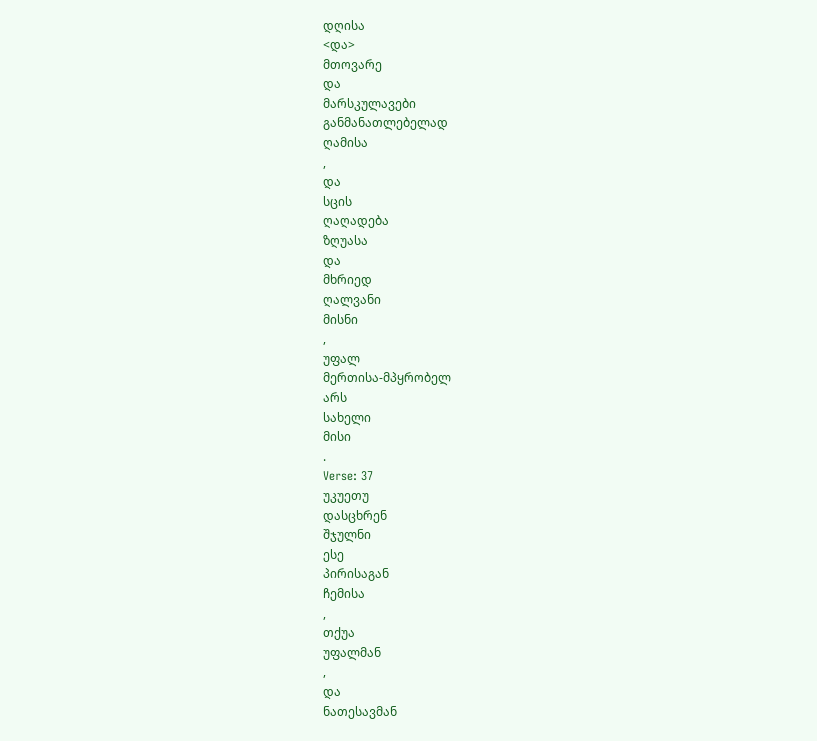დღისა
<და>
მთოვარე
და
მარსკულავები
განმანათლებელად
ღამისა
,
და
სცის
ღაღადება
ზღუასა
და
მხრიედ
ღალვანი
მისნი
,
უფალ
მერთისა-მპყრობელ
არს
სახელი
მისი
.
Verse: 37
უკუეთუ
დასცხრენ
შჯულნი
ესე
პირისაგან
ჩემისა
,
თქუა
უფალმან
,
და
ნათესავმან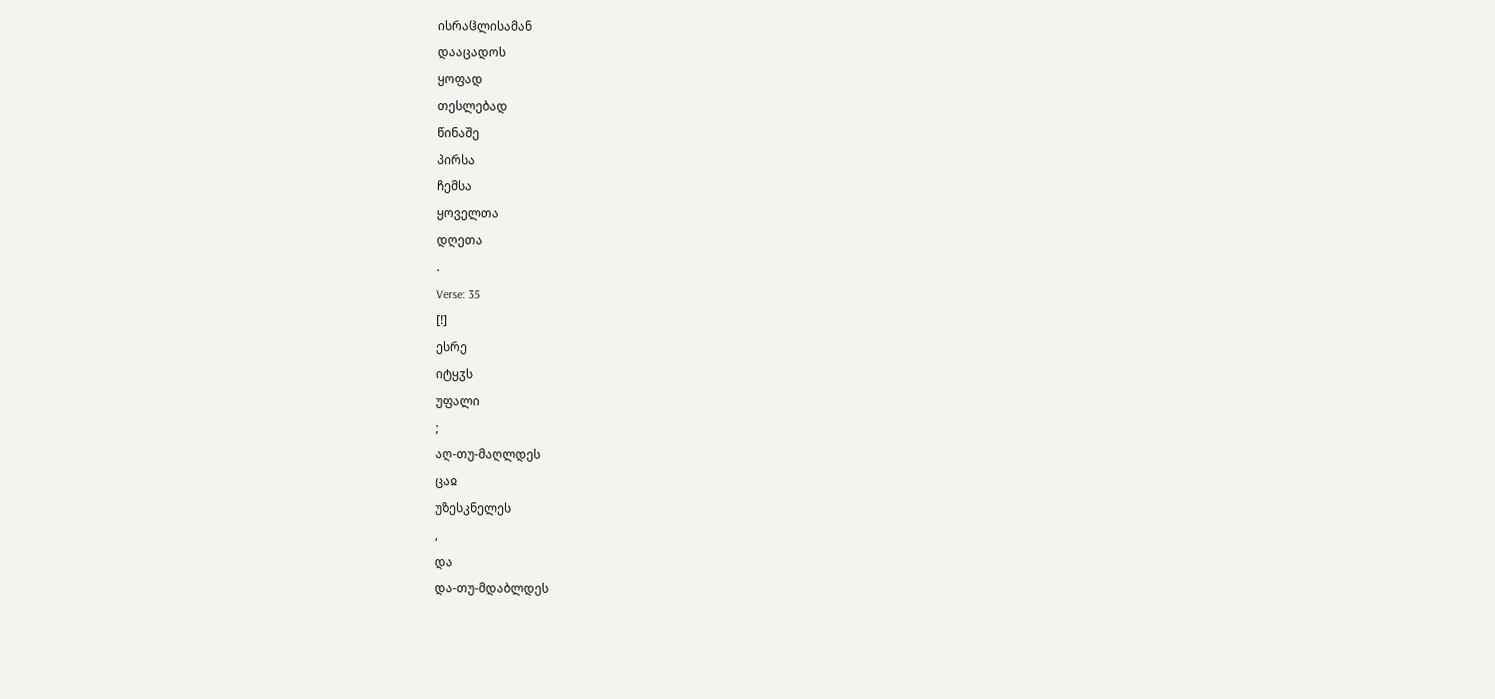ისრაჱლისამან
დააცადოს
ყოფად
თესლებად
წინაშე
პირსა
ჩემსა
ყოველთა
დღეთა
.
Verse: 35
[!]
ესრე
იტყჳს
უფალი
;
აღ-თუ-მაღლდეს
ცაჲ
უზესკნელეს
,
და
და-თუ-მდაბლდეს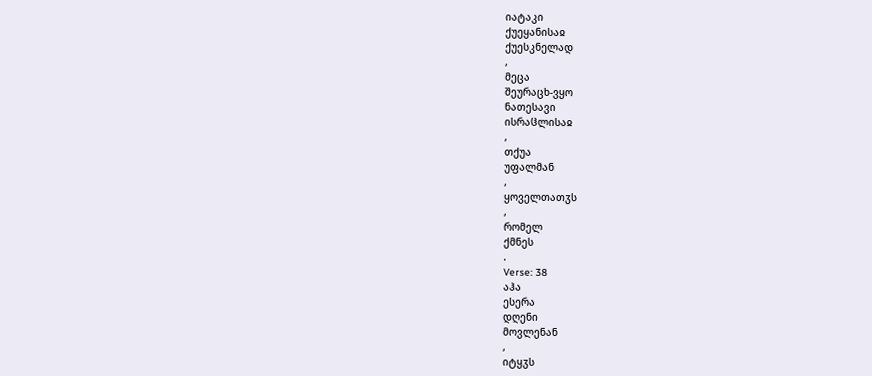იატაკი
ქუეყანისაჲ
ქუესკნელად
,
მეცა
შეურაცხ-ვყო
ნათესავი
ისრაჱლისაჲ
,
თქუა
უფალმან
,
ყოველთათჳს
,
რომელ
ქმნეს
.
Verse: 38
აჰა
ესერა
დღენი
მოვლენან
,
იტყჳს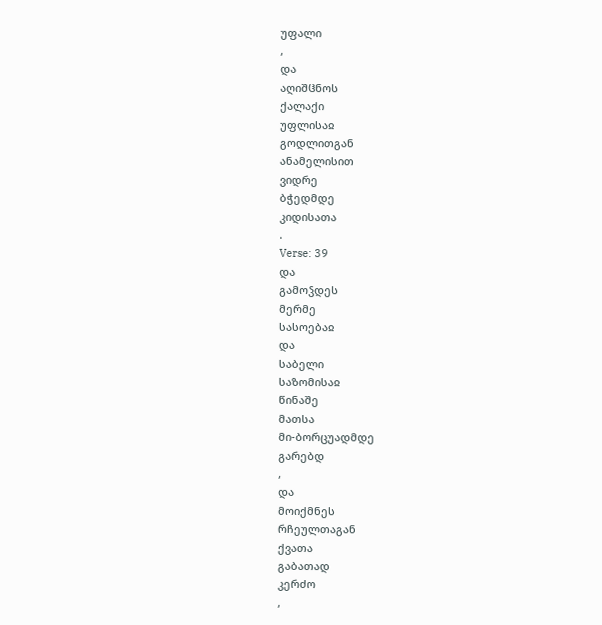უფალი
,
და
აღიშჱნოს
ქალაქი
უფლისაჲ
გოდლითგან
ანამელისით
ვიდრე
ბჭედმდე
კიდისათა
.
Verse: 39
და
გამოჴდეს
მერმე
სასოებაჲ
და
საბელი
საზომისაჲ
წინაშე
მათსა
მი-ბორცუადმდე
გარებდ
,
და
მოიქმნეს
რჩეულთაგან
ქვათა
გაბათად
კერძო
,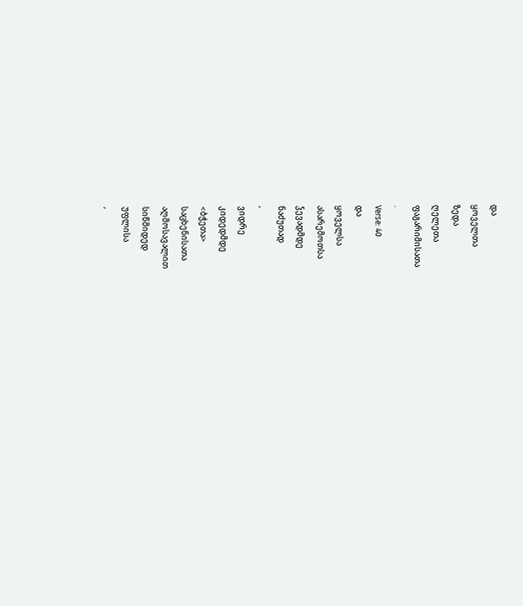და
ყოველთა
ზედა
ღელეთა
ფაგარიმისათა
.
Verse: 40
და
ყოველსა
ასარემოთსა
ჴევადმდე
ნაძუთად
,
ვიდრე
კიდედმდე
<ბჭეთა>
საცხენისათა
აღმოსავალით
სიწმიდედ
უფლისა
,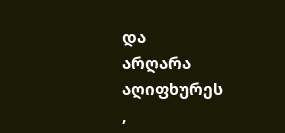და
არღარა
აღიფხურეს
,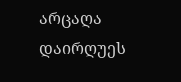არცაღა
დაირღუეს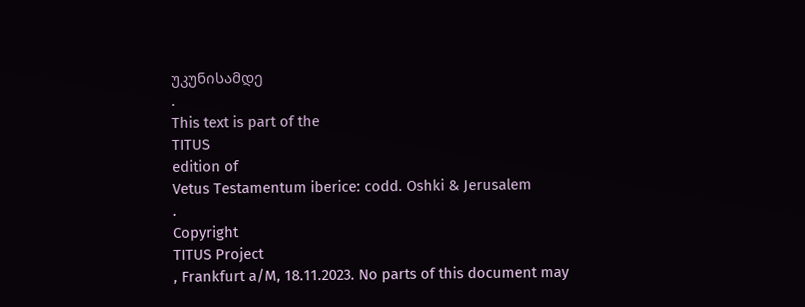უკუნისამდე
.
This text is part of the
TITUS
edition of
Vetus Testamentum iberice: codd. Oshki & Jerusalem
.
Copyright
TITUS Project
, Frankfurt a/M, 18.11.2023. No parts of this document may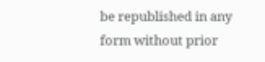be republished in any form without prior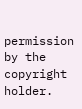permission by the copyright holder.